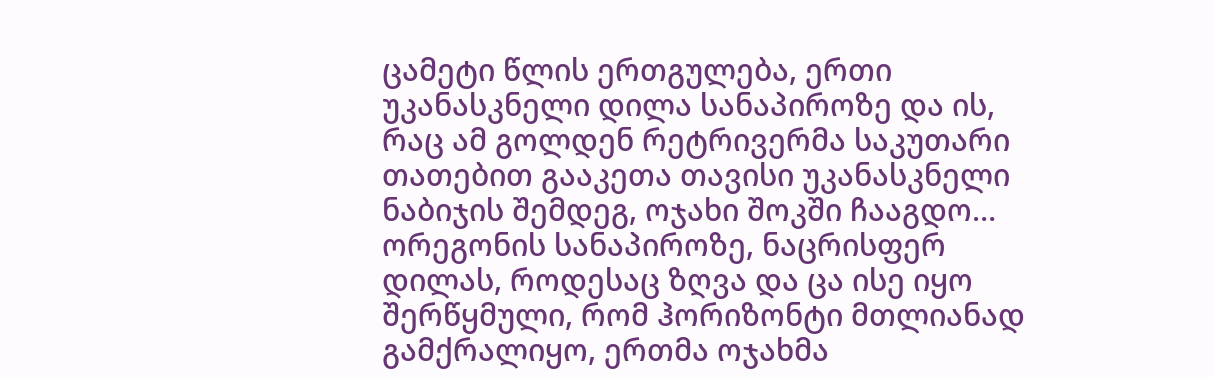ცამეტი წლის ერთგულება, ერთი უკანასკნელი დილა სანაპიროზე და ის, რაც ამ გოლდენ რეტრივერმა საკუთარი თათებით გააკეთა თავისი უკანასკნელი ნაბიჯის შემდეგ, ოჯახი შოკში ჩააგდო…
ორეგონის სანაპიროზე, ნაცრისფერ დილას, როდესაც ზღვა და ცა ისე იყო შერწყმული, რომ ჰორიზონტი მთლიანად გამქრალიყო, ერთმა ოჯახმა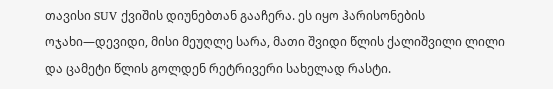თავისი SUV ქვიშის დიუნებთან გააჩერა. ეს იყო ჰარისონების ოჯახი—დევიდი, მისი მეუღლე სარა, მათი შვიდი წლის ქალიშვილი ლილი და ცამეტი წლის გოლდენ რეტრივერი სახელად რასტი.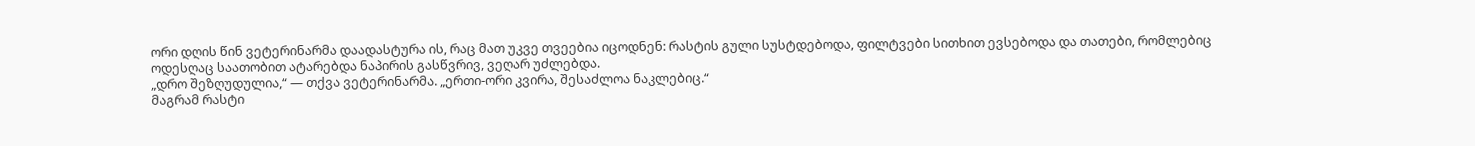ორი დღის წინ ვეტერინარმა დაადასტურა ის, რაც მათ უკვე თვეებია იცოდნენ: რასტის გული სუსტდებოდა, ფილტვები სითხით ევსებოდა და თათები, რომლებიც ოდესღაც საათობით ატარებდა ნაპირის გასწვრივ, ვეღარ უძლებდა.
„დრო შეზღუდულია,“ — თქვა ვეტერინარმა. „ერთი-ორი კვირა, შესაძლოა ნაკლებიც.“
მაგრამ რასტი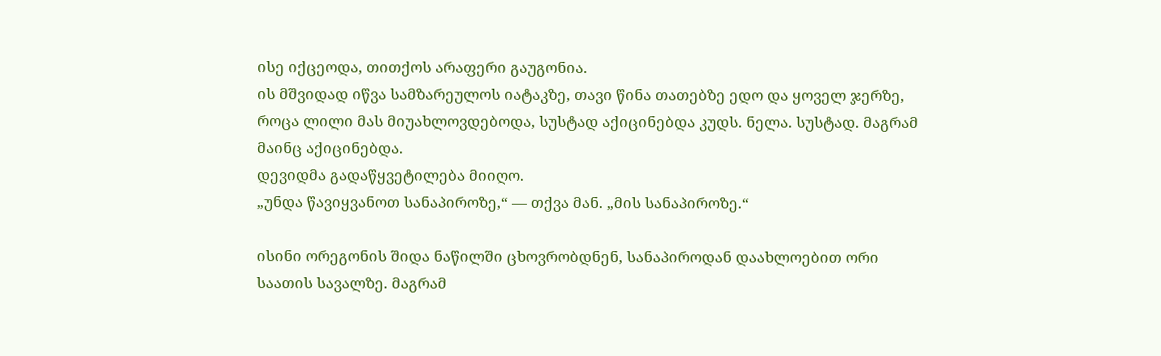ისე იქცეოდა, თითქოს არაფერი გაუგონია.
ის მშვიდად იწვა სამზარეულოს იატაკზე, თავი წინა თათებზე ედო და ყოველ ჯერზე, როცა ლილი მას მიუახლოვდებოდა, სუსტად აქიცინებდა კუდს. ნელა. სუსტად. მაგრამ მაინც აქიცინებდა.
დევიდმა გადაწყვეტილება მიიღო.
„უნდა წავიყვანოთ სანაპიროზე,“ — თქვა მან. „მის სანაპიროზე.“

ისინი ორეგონის შიდა ნაწილში ცხოვრობდნენ, სანაპიროდან დაახლოებით ორი საათის სავალზე. მაგრამ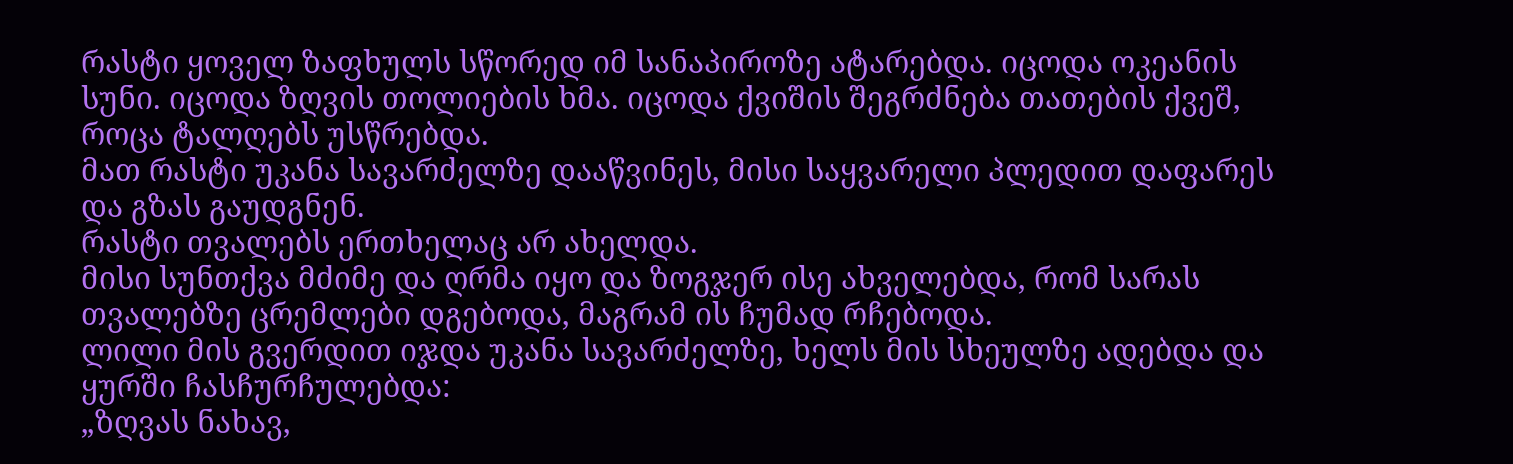რასტი ყოველ ზაფხულს სწორედ იმ სანაპიროზე ატარებდა. იცოდა ოკეანის სუნი. იცოდა ზღვის თოლიების ხმა. იცოდა ქვიშის შეგრძნება თათების ქვეშ, როცა ტალღებს უსწრებდა.
მათ რასტი უკანა სავარძელზე დააწვინეს, მისი საყვარელი პლედით დაფარეს და გზას გაუდგნენ.
რასტი თვალებს ერთხელაც არ ახელდა.
მისი სუნთქვა მძიმე და ღრმა იყო და ზოგჯერ ისე ახველებდა, რომ სარას თვალებზე ცრემლები დგებოდა, მაგრამ ის ჩუმად რჩებოდა.
ლილი მის გვერდით იჯდა უკანა სავარძელზე, ხელს მის სხეულზე ადებდა და ყურში ჩასჩურჩულებდა:
„ზღვას ნახავ,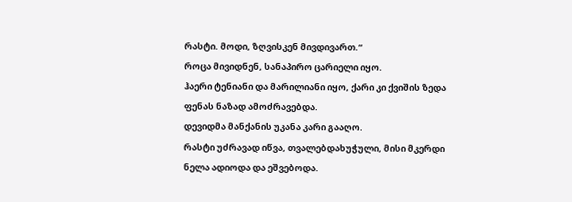რასტი. მოდი, ზღვისკენ მივდივართ.“
როცა მივიდნენ, სანაპირო ცარიელი იყო.
ჰაერი ტენიანი და მარილიანი იყო, ქარი კი ქვიშის ზედა ფენას ნაზად ამოძრავებდა.
დევიდმა მანქანის უკანა კარი გააღო.
რასტი უძრავად იწვა, თვალებდახუჭული, მისი მკერდი ნელა ადიოდა და ეშვებოდა.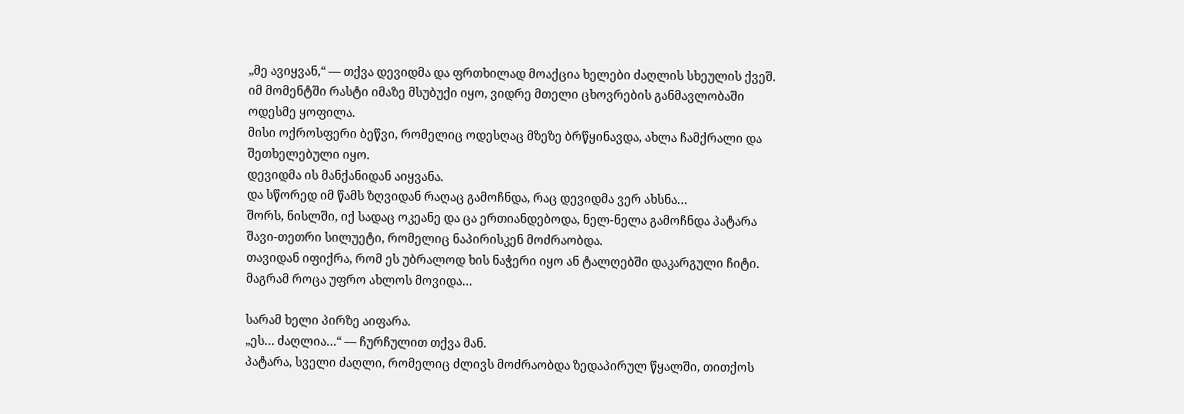„მე ავიყვან,“ — თქვა დევიდმა და ფრთხილად მოაქცია ხელები ძაღლის სხეულის ქვეშ.
იმ მომენტში რასტი იმაზე მსუბუქი იყო, ვიდრე მთელი ცხოვრების განმავლობაში ოდესმე ყოფილა.
მისი ოქროსფერი ბეწვი, რომელიც ოდესღაც მზეზე ბრწყინავდა, ახლა ჩამქრალი და შეთხელებული იყო.
დევიდმა ის მანქანიდან აიყვანა.
და სწორედ იმ წამს ზღვიდან რაღაც გამოჩნდა, რაც დევიდმა ვერ ახსნა…
შორს, ნისლში, იქ სადაც ოკეანე და ცა ერთიანდებოდა, ნელ-ნელა გამოჩნდა პატარა შავი-თეთრი სილუეტი, რომელიც ნაპირისკენ მოძრაობდა.
თავიდან იფიქრა, რომ ეს უბრალოდ ხის ნაჭერი იყო ან ტალღებში დაკარგული ჩიტი.
მაგრამ როცა უფრო ახლოს მოვიდა…

სარამ ხელი პირზე აიფარა.
„ეს… ძაღლია…“ — ჩურჩულით თქვა მან.
პატარა, სველი ძაღლი, რომელიც ძლივს მოძრაობდა ზედაპირულ წყალში, თითქოს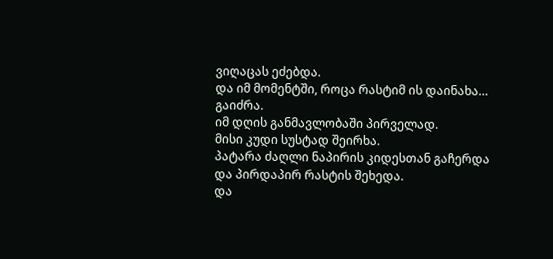ვიღაცას ეძებდა.
და იმ მომენტში, როცა რასტიმ ის დაინახა…
გაიძრა.
იმ დღის განმავლობაში პირველად.
მისი კუდი სუსტად შეირხა.
პატარა ძაღლი ნაპირის კიდესთან გაჩერდა და პირდაპირ რასტის შეხედა.
და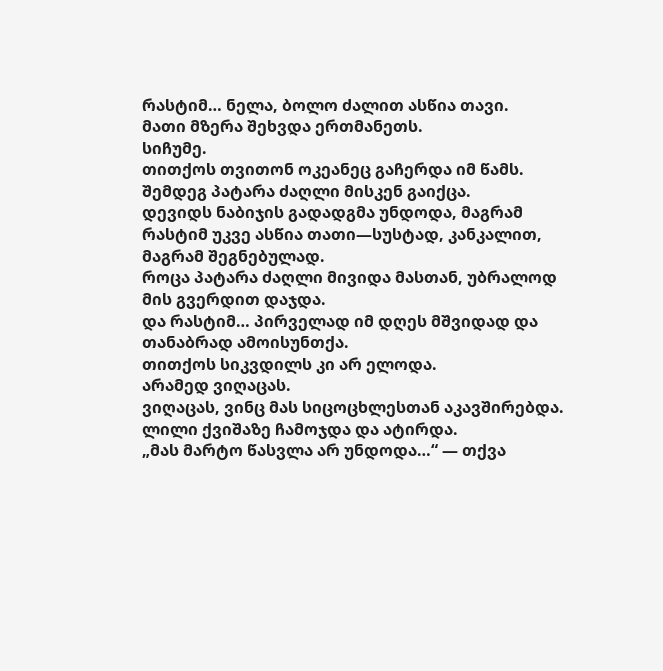რასტიმ… ნელა, ბოლო ძალით ასწია თავი.
მათი მზერა შეხვდა ერთმანეთს.
სიჩუმე.
თითქოს თვითონ ოკეანეც გაჩერდა იმ წამს.
შემდეგ პატარა ძაღლი მისკენ გაიქცა.
დევიდს ნაბიჯის გადადგმა უნდოდა, მაგრამ რასტიმ უკვე ასწია თათი—სუსტად, კანკალით, მაგრამ შეგნებულად.
როცა პატარა ძაღლი მივიდა მასთან, უბრალოდ მის გვერდით დაჯდა.
და რასტიმ… პირველად იმ დღეს მშვიდად და თანაბრად ამოისუნთქა.
თითქოს სიკვდილს კი არ ელოდა.
არამედ ვიღაცას.
ვიღაცას, ვინც მას სიცოცხლესთან აკავშირებდა.
ლილი ქვიშაზე ჩამოჯდა და ატირდა.
„მას მარტო წასვლა არ უნდოდა…“ — თქვა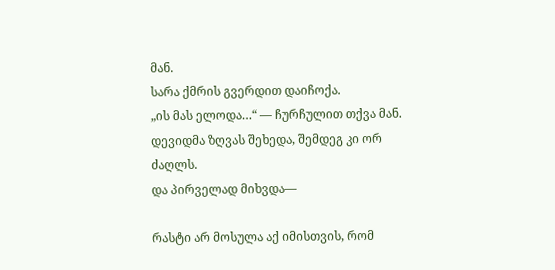მან.
სარა ქმრის გვერდით დაიჩოქა.
„ის მას ელოდა…“ — ჩურჩულით თქვა მან.
დევიდმა ზღვას შეხედა, შემდეგ კი ორ ძაღლს.
და პირველად მიხვდა—

რასტი არ მოსულა აქ იმისთვის, რომ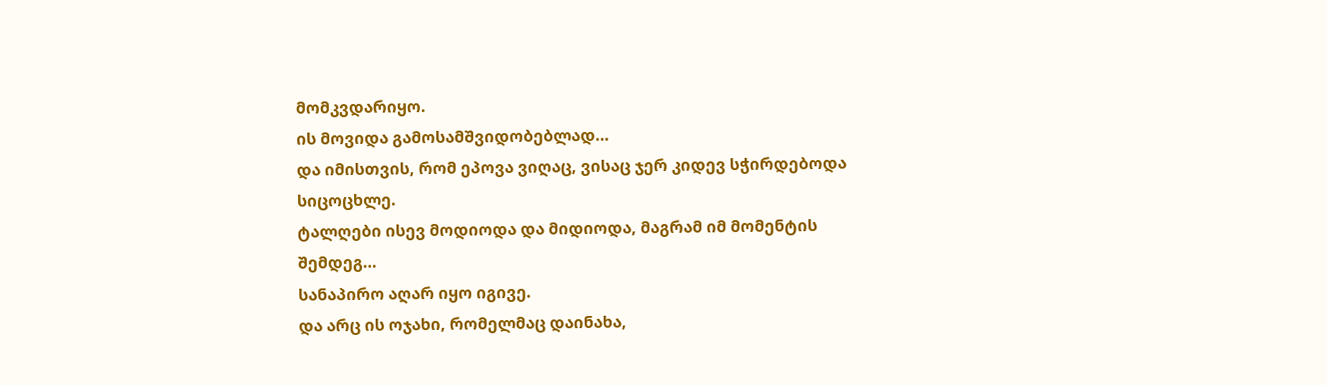მომკვდარიყო.
ის მოვიდა გამოსამშვიდობებლად…
და იმისთვის, რომ ეპოვა ვიღაც, ვისაც ჯერ კიდევ სჭირდებოდა სიცოცხლე.
ტალღები ისევ მოდიოდა და მიდიოდა, მაგრამ იმ მომენტის შემდეგ…
სანაპირო აღარ იყო იგივე.
და არც ის ოჯახი, რომელმაც დაინახა,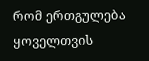რომ ერთგულება ყოველთვის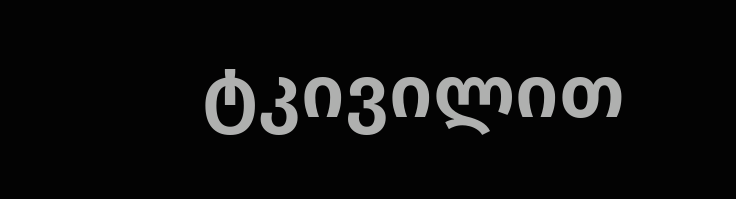ტკივილით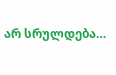არ სრულდება…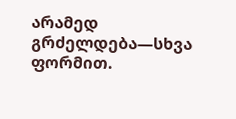არამედ გრძელდება—სხვა ფორმით.